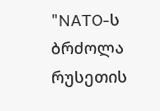"NATO-ს ბრძოლა რუსეთის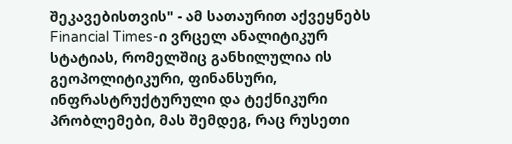შეკავებისთვის" - ამ სათაურით აქვეყნებს Financial Times-ი ვრცელ ანალიტიკურ სტატიას, რომელშიც განხილულია ის გეოპოლიტიკური, ფინანსური, ინფრასტრუქტურული და ტექნიკური პრობლემები, მას შემდეგ, რაც რუსეთი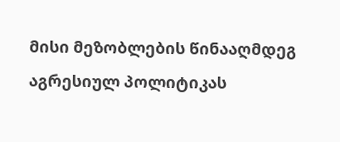მისი მეზობლების წინააღმდეგ აგრესიულ პოლიტიკას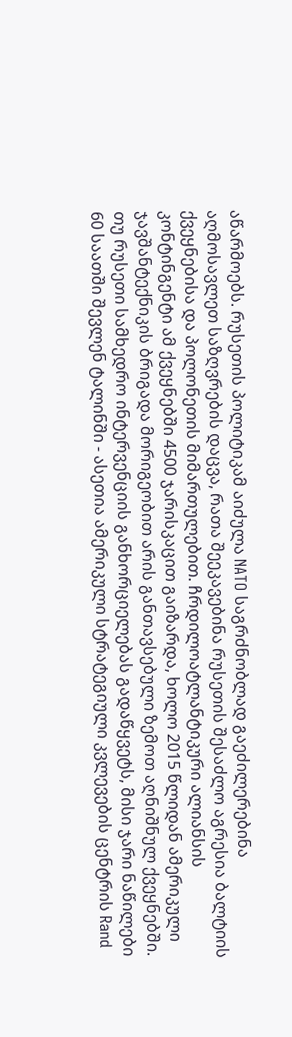აწარმოებს. რუსეთის პოლიტიკამ აიძულა NATO საგრძნობლად გაეძილერებინა აღმოსავლეთ საზღვრების დაცვა, რათა შეეკავებინა რუსეთის შესაძლო აგრესია ბალტიის ქვეყნებისა და პოლონეთის მიმართულებით. ჩრდილოატლანტიკური ალიანსის კონტინგენტი ამ ქვეყნებში 4500 ჯარისკაცით გაიზარდა, ხოლო 2015 წლიდან ამერიკული ჯავშანტექნიკის ბრიგადა მორიგეობით არის განთავსებული ზემოთ აღნიშნულ ქვეყნებში.
თუ რუსეთი სამხედრო ინტერვენციის განხორციელებას გადაწყვეტს, მისი ჯარი ნაწილები 60 საათში შევლენ ტალინში - ასეთია ამერიკული სტრატეგიული კვლევების ცენტრის Rand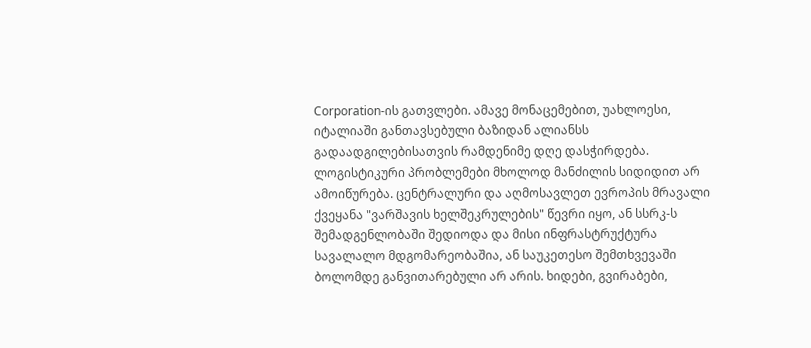Corporation-ის გათვლები. ამავე მონაცემებით, უახლოესი, იტალიაში განთავსებული ბაზიდან ალიანსს გადაადგილებისათვის რამდენიმე დღე დასჭირდება.
ლოგისტიკური პრობლემები მხოლოდ მანძილის სიდიდით არ ამოიწურება. ცენტრალური და აღმოსავლეთ ევროპის მრავალი ქვეყანა "ვარშავის ხელშეკრულების" წევრი იყო, ან სსრკ-ს შემადგენლობაში შედიოდა და მისი ინფრასტრუქტურა სავალალო მდგომარეობაშია, ან საუკეთესო შემთხვევაში ბოლომდე განვითარებული არ არის. ხიდები, გვირაბები,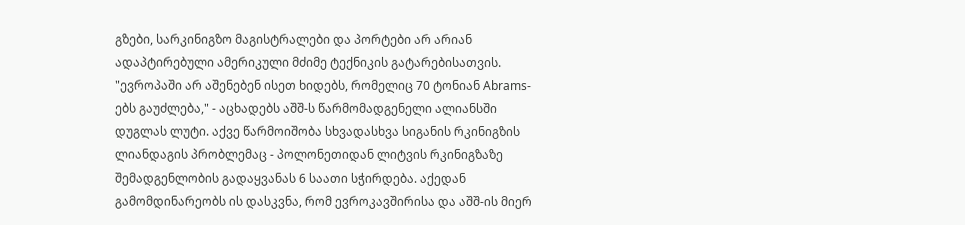გზები, სარკინიგზო მაგისტრალები და პორტები არ არიან ადაპტირებული ამერიკული მძიმე ტექნიკის გატარებისათვის. "ევროპაში არ აშენებენ ისეთ ხიდებს, რომელიც 70 ტონიან Abrams-ებს გაუძლება," - აცხადებს აშშ-ს წარმომადგენელი ალიანსში დუგლას ლუტი. აქვე წარმოიშობა სხვადასხვა სიგანის რკინიგზის ლიანდაგის პრობლემაც - პოლონეთიდან ლიტვის რკინიგზაზე შემადგენლობის გადაყვანას 6 საათი სჭირდება. აქედან გამომდინარეობს ის დასკვნა, რომ ევროკავშირისა და აშშ-ის მიერ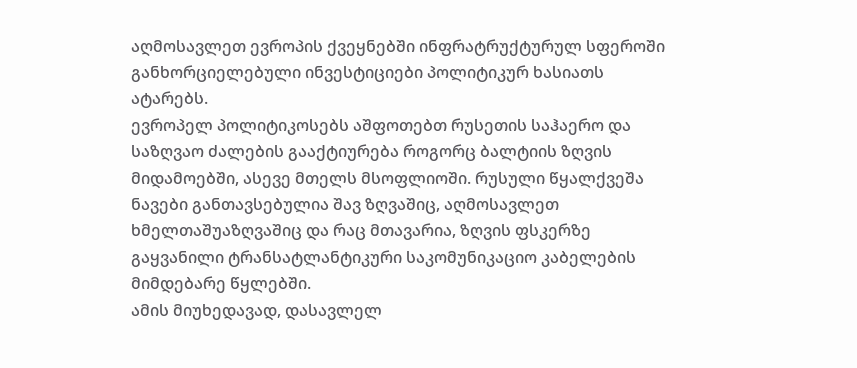აღმოსავლეთ ევროპის ქვეყნებში ინფრატრუქტურულ სფეროში განხორციელებული ინვესტიციები პოლიტიკურ ხასიათს ატარებს.
ევროპელ პოლიტიკოსებს აშფოთებთ რუსეთის საჰაერო და საზღვაო ძალების გააქტიურება როგორც ბალტიის ზღვის მიდამოებში, ასევე მთელს მსოფლიოში. რუსული წყალქვეშა ნავები განთავსებულია შავ ზღვაშიც, აღმოსავლეთ ხმელთაშუაზღვაშიც და რაც მთავარია, ზღვის ფსკერზე გაყვანილი ტრანსატლანტიკური საკომუნიკაციო კაბელების მიმდებარე წყლებში.
ამის მიუხედავად, დასავლელ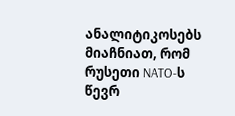ანალიტიკოსებს მიაჩნიათ, რომ რუსეთი NATO-ს წევრ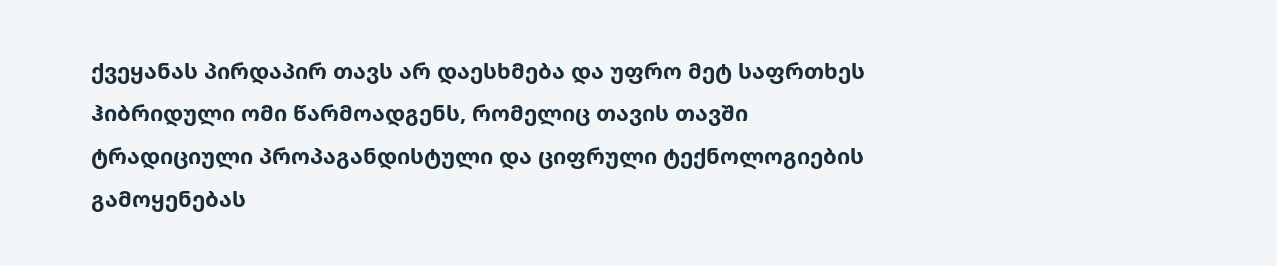ქვეყანას პირდაპირ თავს არ დაესხმება და უფრო მეტ საფრთხეს ჰიბრიდული ომი წარმოადგენს, რომელიც თავის თავში ტრადიციული პროპაგანდისტული და ციფრული ტექნოლოგიების გამოყენებას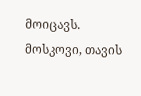მოიცავს.
მოსკოვი, თავის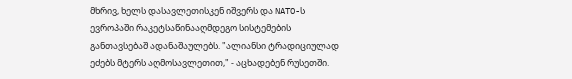მხრივ, ხელს დასავლეთისკენ იშვერს და NATO-ს ევროპაში რაკეტსაწინააღმდეგო სისტემების განთავსებაშ ადანაშაულებს. "ალიანსი ტრადიციულად ეძებს მტერს აღმოსავლეთით," - აცხადებენ რუსეთში.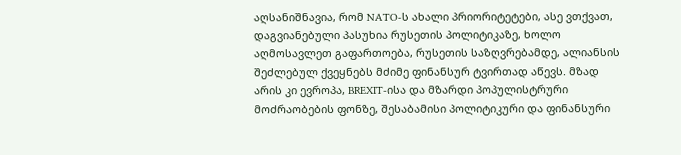აღსანიშნავია, რომ NATO-ს ახალი პრიორიტეტები, ასე ვთქვათ, დაგვიანებული პასუხია რუსეთის პოლიტიკაზე, ხოლო აღმოსავლეთ გაფართოება, რუსეთის საზღვრებამდე, ალიანსის შეძლებულ ქვეყნებს მძიმე ფინანსურ ტვირთად აწევს. მზად არის კი ევროპა, BREXIT-ისა და მზარდი პოპულისტრური მოძრაობების ფონზე, შესაბამისი პოლიტიკური და ფინანსური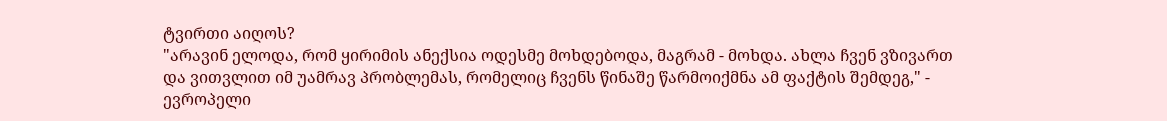ტვირთი აიღოს?
"არავინ ელოდა, რომ ყირიმის ანექსია ოდესმე მოხდებოდა, მაგრამ - მოხდა. ახლა ჩვენ ვზივართ და ვითვლით იმ უამრავ პრობლემას, რომელიც ჩვენს წინაშე წარმოიქმნა ამ ფაქტის შემდეგ," - ევროპელი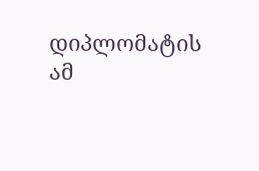დიპლომატის ამ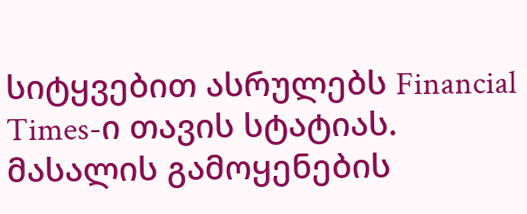სიტყვებით ასრულებს Financial Times-ი თავის სტატიას.
მასალის გამოყენების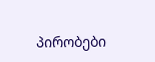პირობები